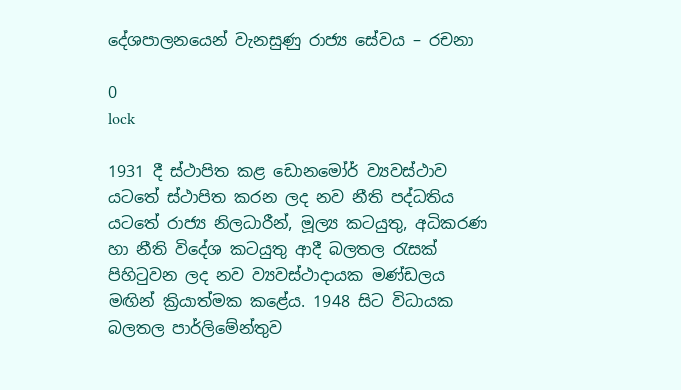දේශපාලනයෙන් වැනසුණු රාජ්‍ය සේවය – රචනා

0
lock

1931 දී ස්ථාපිත කළ ඩොනමෝර් ව්‍යවස්ථාව යටතේ ස්ථාපිත කරන ලද නව නීති පද්ධතිය යටතේ රාජ්‍ය නිලධාරීන්, මූල්‍ය කටයුතු, අධිකරණ හා නීති විදේශ කටයුතු ආදී බලතල රැසක් පිහිටුවන ලද නව ව්‍යවස්ථාදායක මණ්ඩලය මඟින් ක්‍රියාත්මක කළේය. 1948 සිට විධායක බලතල පාර්ලිමේන්තුව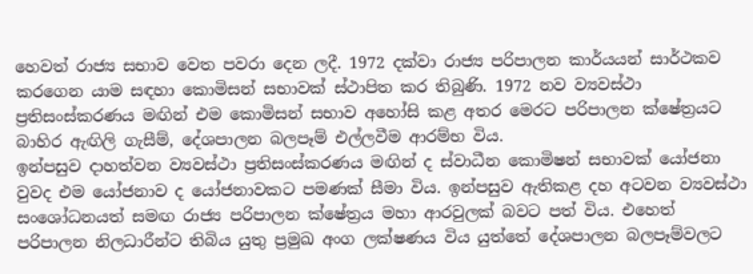හෙවත් රාජ්‍ය සභාව වෙත පවරා දෙන ලදී. 1972 දක්වා රාජ්‍ය පරිපාලන කාර්යයන් සාර්ථකව කරගෙන යාම සඳහා කොමිසන් සභාවක් ස්ථාපිත කර තිබුණි. 1972 නව ව්‍යවස්ථා ප්‍රතිසංස්කරණය මඟින් එම කොමිසන් සභාව අහෝසි කළ අතර මෙරට පරිපාලන ක්ෂේත්‍රයට බාහිර ඇඟිලි ගැසීම්, දේශපාලන බලපෑම් එල්ලවීම ආරම්භ විය.
ඉන්පසුව දාහත්වන ව්‍යවස්ථා ප්‍රතිසංස්කරණය මඟින් ද ස්වාධීන කොමිෂන් සභාවක් යෝජනා වුවද එම යෝජනාව ද යෝජනාවකට පමණක් සීමා විය. ඉන්පසුව ඇතිකළ දහ අටවන ව්‍යවස්ථා සංශෝධනයත් සමඟ රාජ්‍ය පරිපාලන ක්ෂේත්‍රය මහා ආරවුලක් බවට පත් විය. එහෙත් පරිපාලන නිලධාරීන්ට තිබිය යුතු ප්‍රමුඛ අංග ලක්ෂණය විය යුත්තේ දේශපාලන බලපෑම්වලට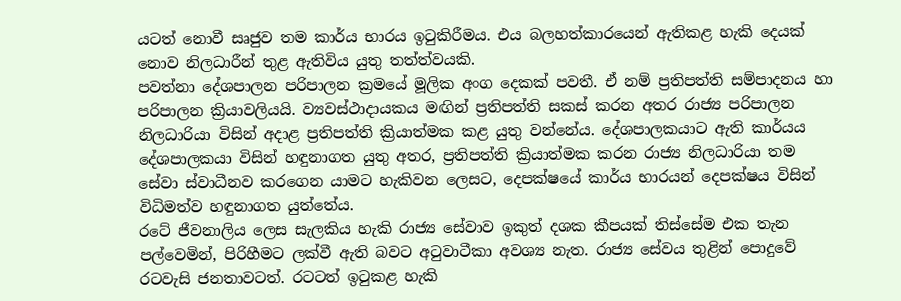යටත් නොවී සෘජුව තම කාර්ය භාරය ඉටුකිරීමය. එය බලහත්කාරයෙන් ඇතිකළ හැකි දෙයක් නොව නිලධාරීන් තුළ ඇතිවිය යුතු තත්ත්වයකි.
පවත්නා දේශපාලන පරිපාලන ක්‍රමයේ මූලික අංග දෙකක් පවතී. ඒ නම් ප්‍රතිපත්ති සම්පාදනය හා පරිපාලන ක්‍රියාවලියයි. ව්‍යවස්ථාදායකය මඟින් ප්‍රතිපත්ති සකස් කරන අතර රාජ්‍ය පරිපාලන නිලධාරියා විසින් අදාළ ප්‍රතිපත්ති ක්‍රියාත්මක කළ යුතු වන්නේය. දේශපාලකයාට ඇති කාර්යය දේශපාලකයා විසින් හඳුනාගත යුතු අතර, ප්‍රතිපත්ති ක්‍රියාත්මක කරන රාජ්‍ය නිලධාරියා තම සේවා ස්වාධීනව කරගෙන යාමට හැකිවන ලෙසට, දෙපක්ෂයේ කාර්ය භාරයන් දෙපක්ෂය විසින් විධිමත්ව හඳුනාගත යුත්තේය.
රටේ ජීවනාලිය ලෙස සැලකිය හැකි රාජ්‍ය සේවාව ඉකුත් දශක කීපයක් තිස්සේම එක තැන පල්වෙමින්, පිරිහීමට ලක්වී ඇති බවට අටුවාටීකා අවශ්‍ය නැත. රාජ්‍ය සේවය තුළින් පොදුවේ රටවැසි ජනතාවටත්. රටටත් ඉටුකළ හැකි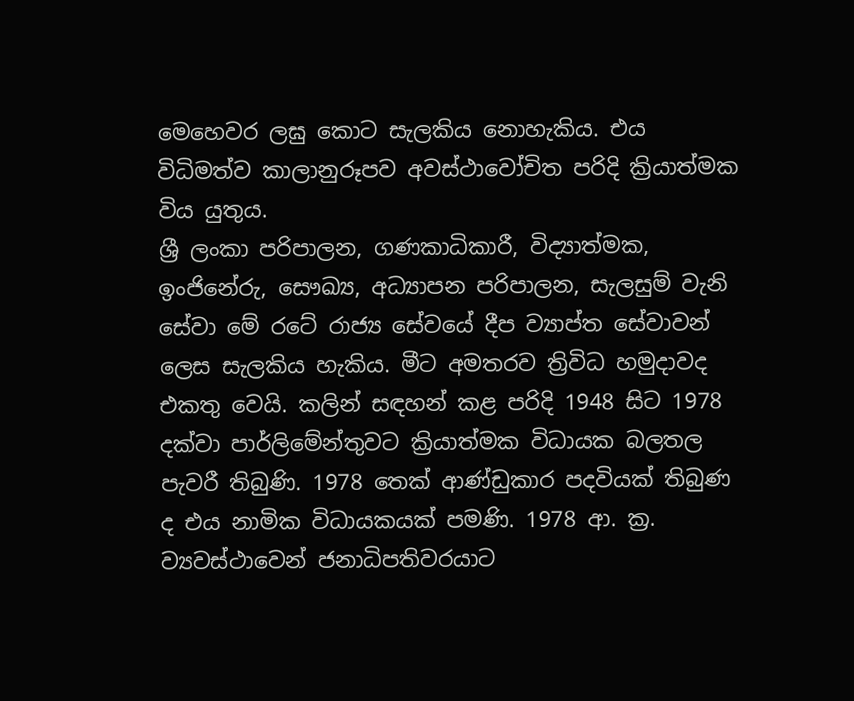මෙහෙවර ලඝු කොට සැලකිය නොහැකිය. එය විධිමත්ව කාලානුරූපව අවස්ථාවෝචිත පරිදි ක්‍රියාත්මක විය යුතුය.
ශ්‍රී ලංකා පරිපාලන, ගණකාධිකාරී, විද්‍යාත්මක, ඉංජිනේරු, සෞඛ්‍ය, අධ්‍යාපන පරිපාලන, සැලසුම් වැනි සේවා මේ රටේ රාජ්‍ය සේවයේ දීප ව්‍යාප්ත සේවාවන් ලෙස සැලකිය හැකිය. මීට අමතරව ත්‍රිවිධ හමුදාවද එකතු වෙයි. කලින් සඳහන් කළ පරිදි 1948 සිට 1978 දක්වා පාර්ලිමේන්තුවට ක්‍රියාත්මක විධායක බලතල පැවරී තිබුණි. 1978 තෙක් ආණ්ඩුකාර පදවියක් තිබුණ ද එය නාමික විධායකයක් පමණි. 1978 ආ. ක්‍ර. ව්‍යවස්ථාවෙන් ජනාධිපතිවරයාට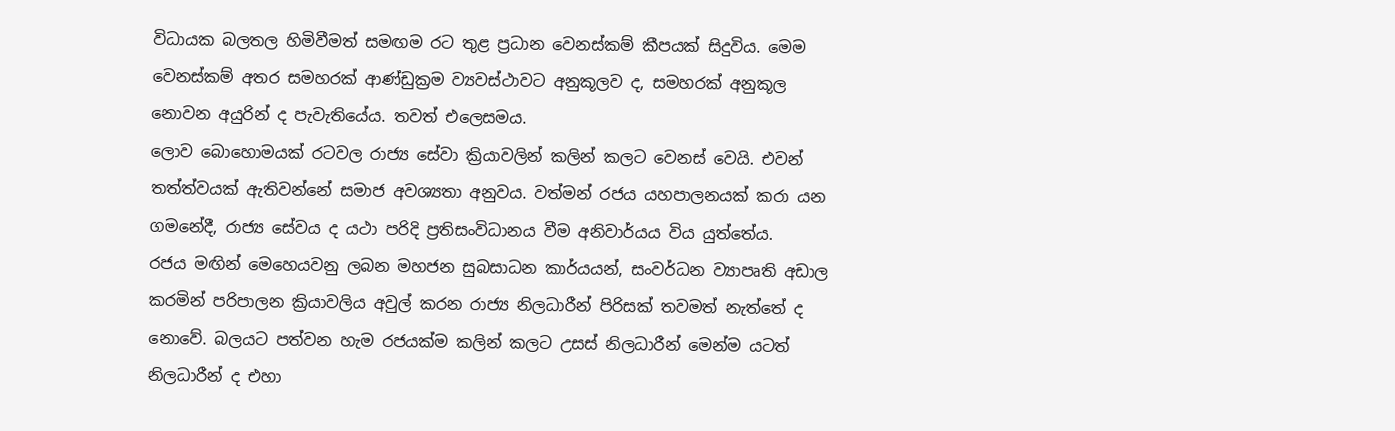විධායක බලතල හිමිවීමත් සමඟම රට තුළ ප්‍රධාන වෙනස්කම් කීපයක් සිදුවිය. මෙම වෙනස්කම් අතර සමහරක් ආණ්ඩුක්‍රම ව්‍යවස්ථාවට අනුකූලව ද, සමහරක් අනුකූල නොවන අයුරින් ද පැවැතියේය. තවත් එලෙසමය.
ලොව බොහොමයක් රටවල රාජ්‍ය සේවා ක්‍රියාවලින් කලින් කලට වෙනස් වෙයි. එවන් තත්ත්වයක් ඇතිවන්නේ සමාජ අවශ්‍යතා අනුවය. වත්මන් රජය යහපාලනයක් කරා යන ගමනේදී, රාජ්‍ය සේවය ද යථා පරිදි ප්‍රතිසංවිධානය වීම අනිවාර්යය විය යුත්තේය.
රජය මඟින් මෙහෙයවනු ලබන මහජන සුබසාධන කාර්යයන්, සංවර්ධන ව්‍යාපෘති අඩාල කරමින් පරිපාලන ක්‍රියාවලිය අවුල් කරන රාජ්‍ය නිලධාරීන් පිරිසක් තවමත් නැත්තේ ද නොවේ. බලයට පත්වන හැම රජයක්ම කලින් කලට උසස් නිලධාරීන් මෙන්ම යටත් නිලධාරීන් ද එහා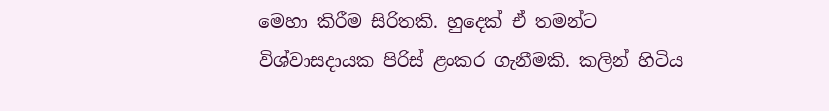මෙහා කිරීම සිරිතකි. හුදෙක් ඒ තමන්ට විශ්වාසදායක පිරිස් ළංකර ගැනීමකි. කලින් හිටිය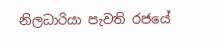නිලධාරියා පැවති රජයේ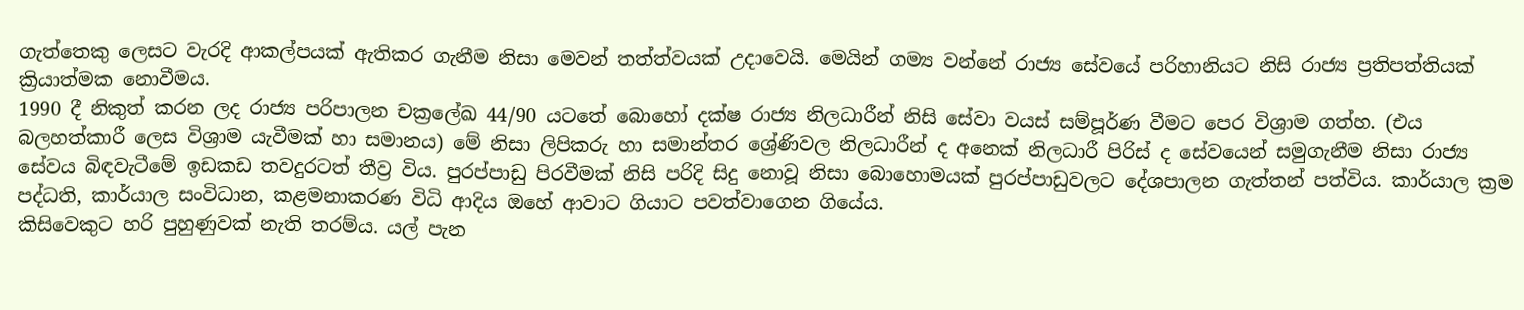ගැත්තෙකු ලෙසට වැරදි ආකල්පයක් ඇතිකර ගැනීම නිසා මෙවන් තත්ත්වයක් උදාවෙයි. මෙයින් ගම්‍ය වන්නේ රාජ්‍ය සේවයේ පරිහානියට නිසි රාජ්‍ය ප්‍රතිපත්තියක් ක්‍රියාත්මක නොවීමය.
1990 දී නිකුත් කරන ලද රාජ්‍ය පරිපාලන චක්‍රලේඛ 44/90 යටතේ බොහෝ දක්ෂ රාජ්‍ය නිලධාරීන් නිසි සේවා වයස් සම්පූර්ණ වීමට පෙර විශ්‍රාම ගත්හ. (එය බලහත්කාරී ලෙස විශ්‍රාම යැවීමක් ‍හා සමානය) මේ නිසා ලිපිකරු හා සමාන්තර ශ්‍රේණිවල නිලධාරීන් ද අනෙක් නිලධාරී පිරිස් ද සේවයෙන් සමුගැනීම නිසා රාජ්‍ය සේවය බිඳවැටීමේ ඉඩකඩ තවදුරටත් තීව්‍ර විය. පුරප්පාඩු පිරවීමක් නිසි පරිදි සිදු නොවූ නිසා බොහොමයක් පුරප්පාඩුවලට දේශපාලන ගැත්තන් පත්විය. කාර්යාල ක්‍රම පද්ධති, කාර්යාල සංවිධාන, කළමනාකරණ විධි ආදිය ඔහේ ආවාට ගියාට පවත්වාගෙන ගියේය.
කිසිවෙකුට හරි පුහුණුවක් නැති තරම්ය. යල් පැන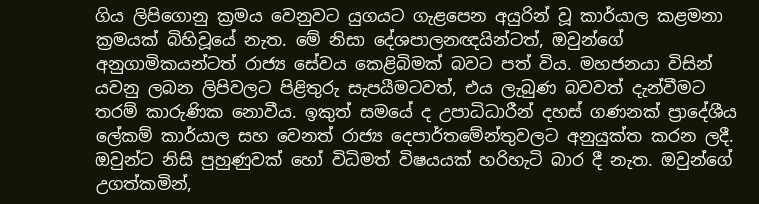ගිය ලිපිගොනු ක්‍රමය වෙනුවට යුගයට ගැළපෙන අයුරින් වූ කාර්යාල කළමනා ක්‍රමයක් බිහිවූයේ නැත. මේ නිසා දේශපාලනඥයින්ටත්, ඔවුන්ගේ අනුගාමිකයන්ටත් රාජ්‍ය සේවය කෙළිබිමක් බවට පත් විය. මහජනයා විසින් යවනු ලබන ලිපිවලට පිළිතුරු සැපයීමටවත්, එය ලැබුණ බවවත් දැන්වීමට තරම් කාරුණික නොවීය. ඉකුත් සමයේ ද උපාධිධාරීන් දහස් ගණනක් ප්‍රාදේශීය ලේකම් කාර්යාල සහ වෙනත් රාජ්‍ය දෙපාර්තමේන්තුවලට අනුයුක්ත කරන ලදී. ඔවුන්ට නිසි පුහුණුවක් හෝ විධිමත් විෂයයක් හරිහැටි බාර දී නැත. ඔවුන්ගේ උගත්කමින්,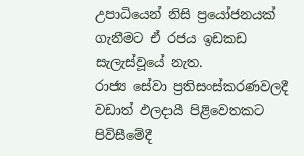උපාධියෙන් නිසි ප්‍රයෝජනයක් ගැනීමට ඒ රජය ඉඩකඩ සැලැස්වූයේ නැත.
රාජ්‍ය සේවා ප්‍රතිසංස්කරණවලදී වඩාත් ඵලදායී පිළිවෙතකට පිවිසීමේදී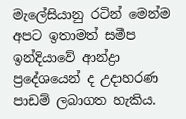මැලේසියානු රටින් මෙන්ම අපට ඉතාමත් සමීප ඉන්දියාවේ ආන්ද්‍රා ප්‍රදේශයෙන් ද උදාහරණ පාඩම් ලබාගත හැකිය.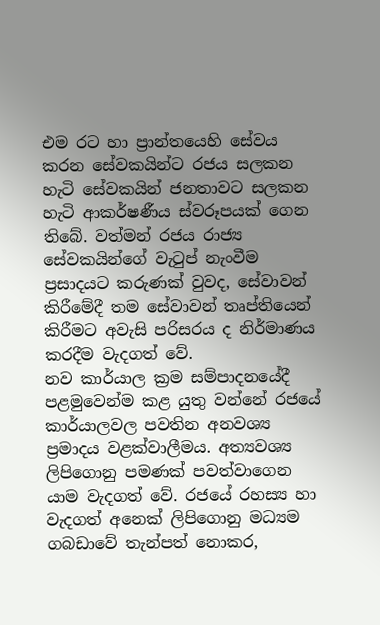එම රට හා ප්‍රාන්තයෙහි සේවය කරන සේවකයින්ට රජය සලකන හැටි සේවකයින් ජනතාවට සලකන හැටි ආකර්ෂණීය ස්වරූපයක් ගෙන තිබේ. වත්මන් රජය රාජ්‍ය සේවකයින්ගේ වැටුප් නැංවීම ප්‍රසාදයට කරුණක් වුවද, සේවාවන් කිරීමේදී තම සේවාවන් තෘප්තියෙන් කිරීමට අවැසි පරිසරය ද නිර්මාණය කරදීම වැදගත් වේ.
නව කාර්යාල ක්‍රම සම්පාදනයේදී පළමුවෙන්ම කළ යුතු වන්නේ රජයේ කාර්යාලවල පවතින අනවශ්‍ය ප්‍රමාදය වළක්වාලීමය. අත්‍යවශ්‍ය ලිපිගොනු පමණක් පවත්වාගෙන යාම වැදගත් වේ. රජයේ රහස්‍ය හා වැදගත් අනෙක් ලිපිගොනු මධ්‍යම ගබඩාවේ තැන්පත් නොකර,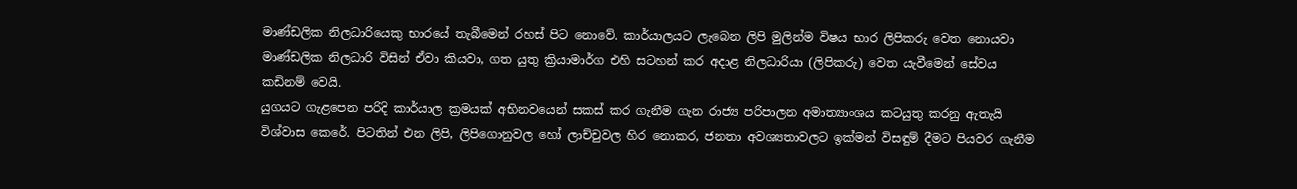මාණ්ඩලික නිලධාරියෙකු භාරයේ තැබීමෙන් රහස් පිට නොවේ. කාර්යාලයට ලැබෙන ලිපි මුලින්ම විෂය භාර ලිපිකරු වෙත නොයවා මාණ්ඩලික නිලධාරි විසින් ඒවා කියවා, ගත යුතු ක්‍රියාමාර්ග එහි සටහන් කර අදාළ නිලධාරියා (ලිපිකරු) වෙත යැවීමෙන් සේවය කඩිනම් වෙයි.
යුගයට ගැළපෙන පරිදි කාර්යාල ක්‍රමයක් අභිනවයෙන් සකස් කර ගැනීම ගැන රාජ්‍ය පරිපාලන අමාත්‍යාංශය කටයුතු කරනු ඇතැයි විශ්වාස කෙරේ. පිටතින් එන ලිපි, ලිපිගොනුවල හෝ ලාච්චුවල හිර නොකර, ජනතා අවශ්‍යතාවලට ඉක්මන් විසඳුම් දීමට පියවර ගැනීම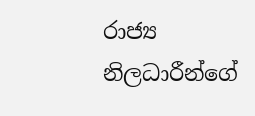රාජ්‍ය නිලධාරීන්ගේ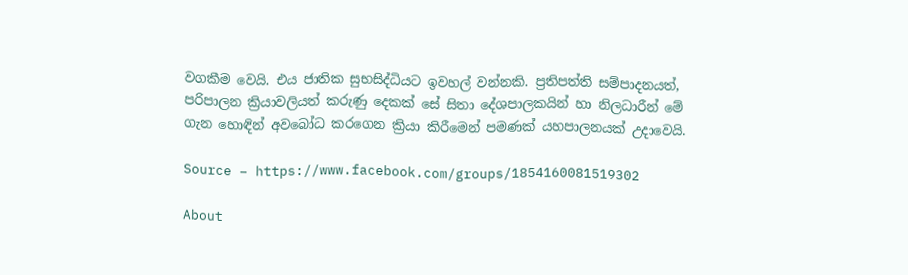වගකීම වෙයි. එය ජාතික සුභසිද්ධියට ඉවහල් වන්නකි. ප්‍රතිපත්ති සම්පාදනයත්, පරිපාලන ක්‍රියාවලියත් කරුණු දෙකක් සේ සිතා දේශපාලකයින් හා නිලධාරීන් මේ ගැන හොඳින් අවබෝධ කරගෙන ක්‍රියා කිරීමෙන් පමණක් යහපාලනයක් උදාවෙයි.

Source – https://www.facebook.com/groups/1854160081519302

About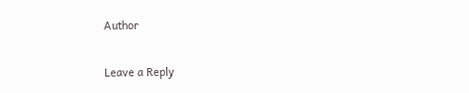Author

Leave a Reply